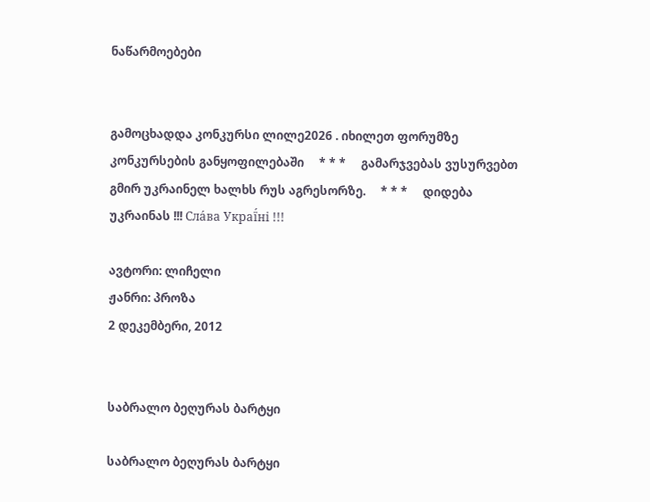ნაწარმოებები


გამოცხადდა კონკურსი ლილე2026 . იხილეთ ფორუმზე კონკურსების განყოფილებაში     * * *     გამარჯვებას ვუსურვებთ გმირ უკრაინელ ხალხს რუს აგრესორზე.     * * *     დიდება უკრაინას !!! Сла́ва Украї́ні !!!

ავტორი: ლიჩელი
ჟანრი: პროზა
2 დეკემბერი, 2012


საბრალო ბეღურას ბარტყი

საბრალო ბეღურას ბარტყი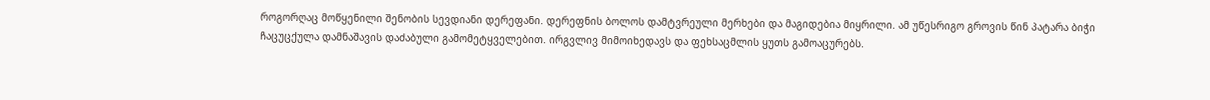როგორღაც მოწყენილი შენობის სევდიანი დერეფანი. დერეფნის ბოლოს დამტვრეული მერხები და მაგიდებია მიყრილი. ამ უწესრიგო გროვის წინ პატარა ბიჭი ჩაცუცქულა დამნაშავის დაძაბული გამომეტყველებით. ირგვლივ მიმოიხედავს და ფეხსაცმლის ყუთს გამოაცურებს.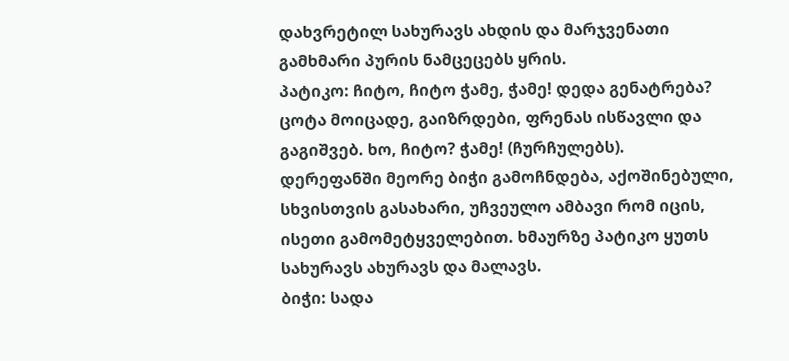დახვრეტილ სახურავს ახდის და მარჯვენათი გამხმარი პურის ნამცეცებს ყრის.
პატიკო: ჩიტო, ჩიტო ჭამე, ჭამე! დედა გენატრება? ცოტა მოიცადე, გაიზრდები, ფრენას ისწავლი და გაგიშვებ. ხო, ჩიტო? ჭამე! (ჩურჩულებს).
დერეფანში მეორე ბიჭი გამოჩნდება, აქოშინებული, სხვისთვის გასახარი, უჩვეულო ამბავი რომ იცის, ისეთი გამომეტყველებით. ხმაურზე პატიკო ყუთს სახურავს ახურავს და მალავს.
ბიჭი: სადა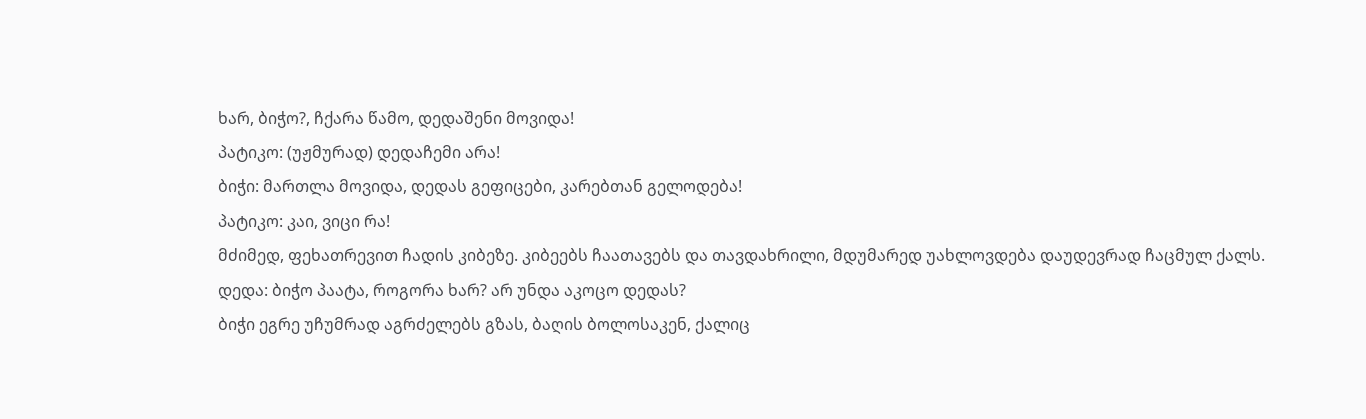ხარ, ბიჭო?, ჩქარა წამო, დედაშენი მოვიდა!
პატიკო: (უჟმურად) დედაჩემი არა!
ბიჭი: მართლა მოვიდა, დედას გეფიცები, კარებთან გელოდება!
პატიკო: კაი, ვიცი რა!
მძიმედ, ფეხათრევით ჩადის კიბეზე. კიბეებს ჩაათავებს და თავდახრილი, მდუმარედ უახლოვდება დაუდევრად ჩაცმულ ქალს.
დედა: ბიჭო პაატა, როგორა ხარ? არ უნდა აკოცო დედას?
ბიჭი ეგრე უჩუმრად აგრძელებს გზას, ბაღის ბოლოსაკენ, ქალიც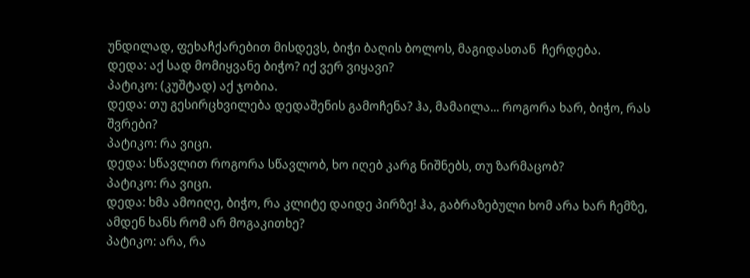უნდილად, ფეხაჩქარებით მისდევს, ბიჭი ბაღის ბოლოს, მაგიდასთან  ჩერდება.
დედა: აქ სად მომიყვანე ბიჭო? იქ ვერ ვიყავი?
პატიკო: (კუშტად) აქ ჯობია.
დედა: თუ გესირცხვილება დედაშენის გამოჩენა? ჰა, მამაილა... როგორა ხარ, ბიჭო, რას შვრები?
პატიკო: რა ვიცი.
დედა: სწავლით როგორა სწავლობ, ხო იღებ კარგ ნიშნებს, თუ ზარმაცობ?
პატიკო: რა ვიცი.
დედა: ხმა ამოიღე, ბიჭო, რა კლიტე დაიდე პირზე! ჰა, გაბრაზებული ხომ არა ხარ ჩემზე, ამდენ ხანს რომ არ მოგაკითხე?
პატიკო: არა, რა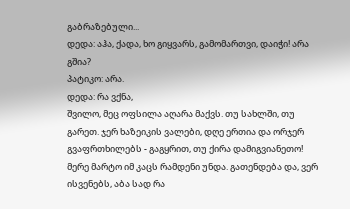გაბრაზებული...
დედა: აჰა, ქადა, ხო გიყვარს, გამომართვი, დაიჭი! არა გშია?
პატიკო: არა.
დედა: რა ვქნა,
შვილო, მეც ოფსილა აღარა მაქვს. თუ სახლში, თუ გარეთ. ჯერ ხაზეიკის ვალები, დღე ერთია და ორჯერ გვაფრთხილებს - გაგყრით, თუ ქირა დამიგვიანეთო! მერე მარტო იმ კაცს რამდენი უნდა. გათენდება და, ვერ ისვენებს, აბა სად რა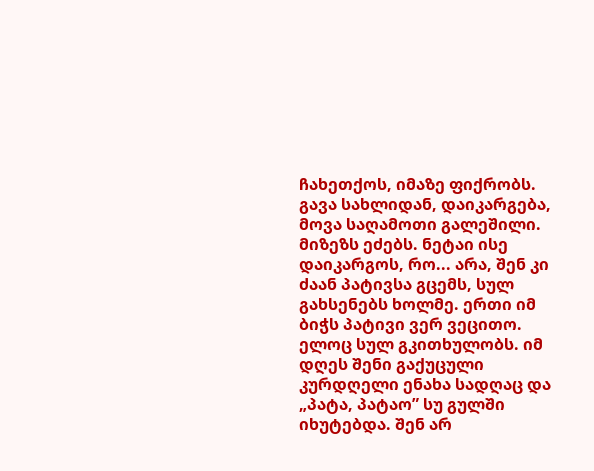ჩახეთქოს, იმაზე ფიქრობს. გავა სახლიდან, დაიკარგება, მოვა საღამოთი გალეშილი. მიზეზს ეძებს. ნეტაი ისე დაიკარგოს, რო... არა, შენ კი ძაან პატივსა გცემს, სულ გახსენებს ხოლმე. ერთი იმ ბიჭს პატივი ვერ ვეცითო. ელოც სულ გკითხულობს. იმ დღეს შენი გაქუცული კურდღელი ენახა სადღაც და „პატა, პატაო” სუ გულში იხუტებდა. შენ არ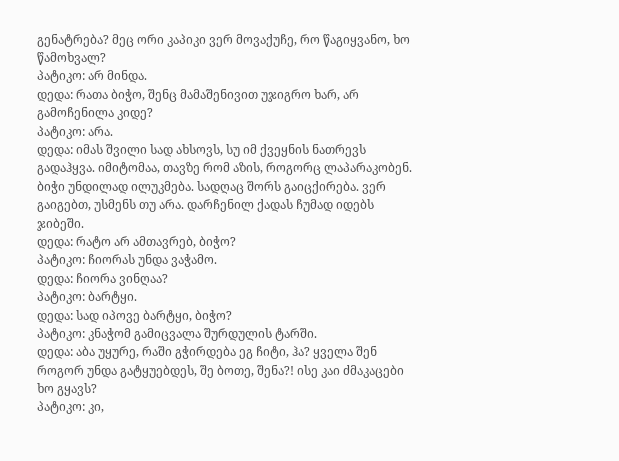გენატრება? მეც ორი კაპიკი ვერ მოვაქუჩე, რო წაგიყვანო, ხო წამოხვალ?
პატიკო: არ მინდა.
დედა: რათა ბიჭო, შენც მამაშენივით უჯიგრო ხარ, არ გამოჩენილა კიდე?
პატიკო: არა.
დედა: იმას შვილი სად ახსოვს, სუ იმ ქვეყნის ნათრევს გადაჰყვა. იმიტომაა, თავზე რომ აზის, როგორც ლაპარაკობენ.
ბიჭი უნდილად ილუკმება. სადღაც შორს გაიცქირება. ვერ გაიგებთ, უსმენს თუ არა. დარჩენილ ქადას ჩუმად იდებს ჯიბეში.
დედა: რატო არ ამთავრებ, ბიჭო?
პატიკო: ჩიორას უნდა ვაჭამო.
დედა: ჩიორა ვინღაა?
პატიკო: ბარტყი.
დედა: სად იპოვე ბარტყი, ბიჭო?
პატიკო: კნაჭომ გამიცვალა შურდულის ტარში.
დედა: აბა უყურე, რაში გჭირდება ეგ ჩიტი, ჰა? ყველა შენ როგორ უნდა გატყუებდეს, შე ბოთე, შენა?! ისე კაი ძმაკაცები ხო გყავს?
პატიკო: კი,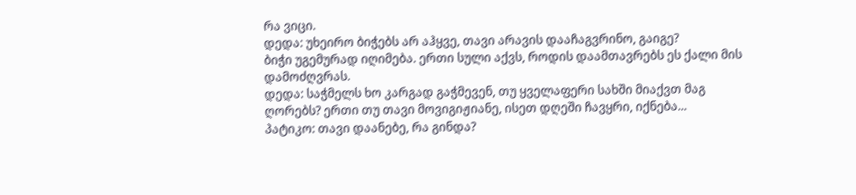რა ვიცი.
დედა: უხეირო ბიჭებს არ აჰყვე, თავი არავის დააჩაგვრინო, გაიგე?
ბიჭი უგემურად იღიმება. ერთი სული აქვს, როდის დაამთავრებს ეს ქალი მის დამოძღვრას.
დედა: საჭმელს ხო კარგად გაჭმევენ, თუ ყველაფერი სახში მიაქვთ მაგ ღორებს? ერთი თუ თავი მოვიგიჟიანე, ისეთ დღეში ჩავყრი, იქნება...
პატიკო: თავი დაანებე, რა გინდა?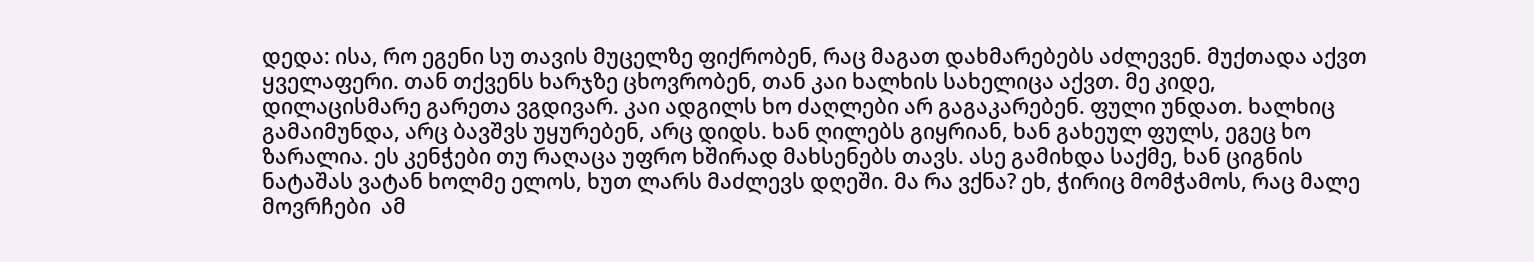დედა: ისა, რო ეგენი სუ თავის მუცელზე ფიქრობენ, რაც მაგათ დახმარებებს აძლევენ. მუქთადა აქვთ ყველაფერი. თან თქვენს ხარჯზე ცხოვრობენ, თან კაი ხალხის სახელიცა აქვთ. მე კიდე, დილაცისმარე გარეთა ვგდივარ. კაი ადგილს ხო ძაღლები არ გაგაკარებენ. ფული უნდათ. ხალხიც გამაიმუნდა, არც ბავშვს უყურებენ, არც დიდს. ხან ღილებს გიყრიან, ხან გახეულ ფულს, ეგეც ხო ზარალია. ეს კენჭები თუ რაღაცა უფრო ხშირად მახსენებს თავს. ასე გამიხდა საქმე, ხან ციგნის ნატაშას ვატან ხოლმე ელოს, ხუთ ლარს მაძლევს დღეში. მა რა ვქნა? ეხ, ჭირიც მომჭამოს, რაც მალე მოვრჩები  ამ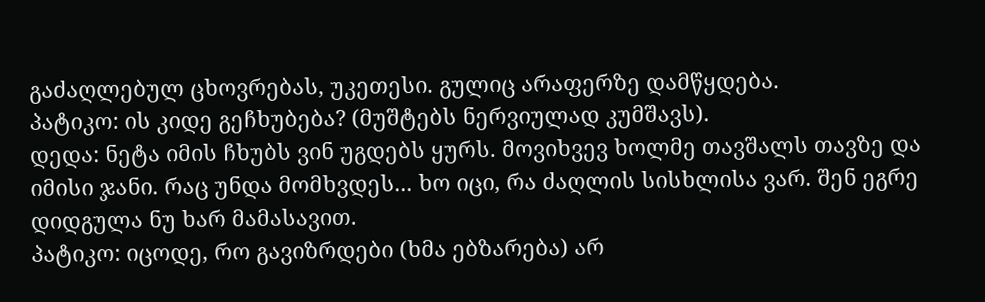გაძაღლებულ ცხოვრებას, უკეთესი. გულიც არაფერზე დამწყდება.
პატიკო: ის კიდე გეჩხუბება? (მუშტებს ნერვიულად კუმშავს).
დედა: ნეტა იმის ჩხუბს ვინ უგდებს ყურს. მოვიხვევ ხოლმე თავშალს თავზე და იმისი ჯანი. რაც უნდა მომხვდეს... ხო იცი, რა ძაღლის სისხლისა ვარ. შენ ეგრე დიდგულა ნუ ხარ მამასავით.
პატიკო: იცოდე, რო გავიზრდები (ხმა ებზარება) არ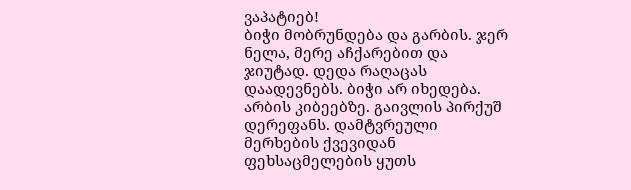ვაპატიებ!
ბიჭი მობრუნდება და გარბის. ჯერ ნელა, მერე აჩქარებით და ჯიუტად. დედა რაღაცას დაადევნებს. ბიჭი არ იხედება. არბის კიბეებზე. გაივლის პირქუშ დერეფანს. დამტვრეული მერხების ქვევიდან ფეხსაცმელების ყუთს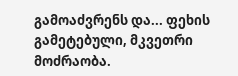გამოაძვრენს და... ფეხის გამეტებული, მკვეთრი მოძრაობა.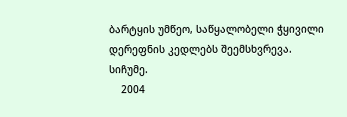ბარტყის უმწეო, საწყალობელი ჭყივილი დერეფნის კედლებს შეემსხვრევა.
სიჩუმე.
    2004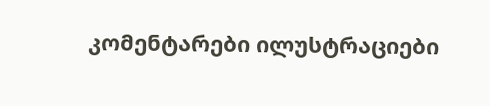კომენტარები ილუსტრაციები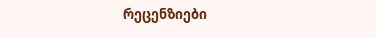რეცენზიები